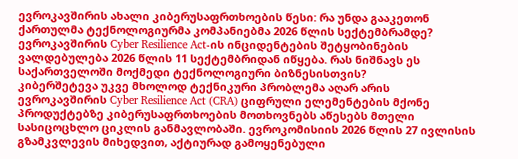ევროკავშირის ახალი კიბერუსაფრთხოების წესი: რა უნდა გააკეთონ ქართულმა ტექნოლოგიურმა კომპანიებმა 2026 წლის სექტემბრამდე?
ევროკავშირის Cyber Resilience Act-ის ინციდენტების შეტყობინების ვალდებულება 2026 წლის 11 სექტემბრიდან იწყება. რას ნიშნავს ეს საქართველოში მოქმედი ტექნოლოგიური ბიზნესისთვის?
კიბერშეტევა უკვე მხოლოდ ტექნიკური პრობლემა აღარ არის
ევროკავშირის Cyber Resilience Act (CRA) ციფრული ელემენტების მქონე პროდუქტებზე კიბერუსაფრთხოების მოთხოვნებს აწესებს მთელი სასიცოცხლო ციკლის განმავლობაში. ევროკომისიის 2026 წლის 27 ივლისის გზამკვლევის მიხედვით, აქტიურად გამოყენებული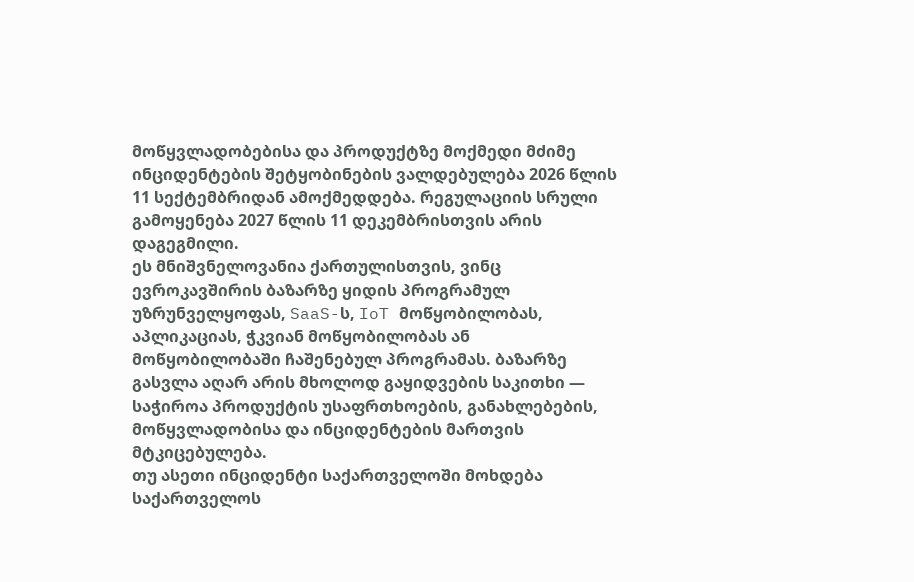მოწყვლადობებისა და პროდუქტზე მოქმედი მძიმე ინციდენტების შეტყობინების ვალდებულება 2026 წლის 11 სექტემბრიდან ამოქმედდება. რეგულაციის სრული გამოყენება 2027 წლის 11 დეკემბრისთვის არის დაგეგმილი.
ეს მნიშვნელოვანია ქართულისთვის, ვინც ევროკავშირის ბაზარზე ყიდის პროგრამულ უზრუნველყოფას, SaaS-ს, IoT მოწყობილობას, აპლიკაციას, ჭკვიან მოწყობილობას ან მოწყობილობაში ჩაშენებულ პროგრამას. ბაზარზე გასვლა აღარ არის მხოლოდ გაყიდვების საკითხი — საჭიროა პროდუქტის უსაფრთხოების, განახლებების, მოწყვლადობისა და ინციდენტების მართვის მტკიცებულება.
თუ ასეთი ინციდენტი საქართველოში მოხდება
საქართველოს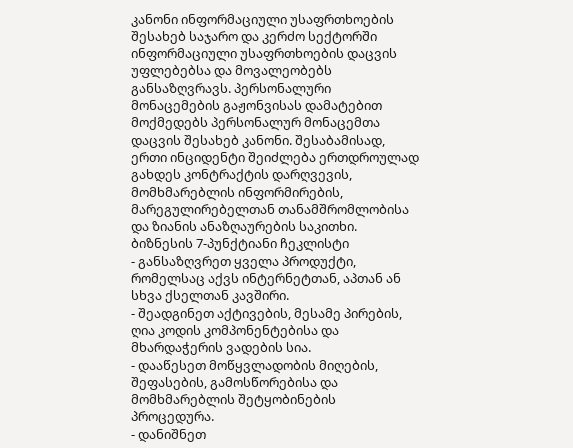კანონი ინფორმაციული უსაფრთხოების შესახებ საჯარო და კერძო სექტორში ინფორმაციული უსაფრთხოების დაცვის უფლებებსა და მოვალეობებს განსაზღვრავს. პერსონალური მონაცემების გაჟონვისას დამატებით მოქმედებს პერსონალურ მონაცემთა დაცვის შესახებ კანონი. შესაბამისად, ერთი ინციდენტი შეიძლება ერთდროულად გახდეს კონტრაქტის დარღვევის, მომხმარებლის ინფორმირების, მარეგულირებელთან თანამშრომლობისა და ზიანის ანაზღაურების საკითხი.
ბიზნესის 7-პუნქტიანი ჩეკლისტი
- განსაზღვრეთ ყველა პროდუქტი, რომელსაც აქვს ინტერნეტთან, აპთან ან სხვა ქსელთან კავშირი.
- შეადგინეთ აქტივების, მესამე პირების, ღია კოდის კომპონენტებისა და მხარდაჭერის ვადების სია.
- დააწესეთ მოწყვლადობის მიღების, შეფასების, გამოსწორებისა და მომხმარებლის შეტყობინების პროცედურა.
- დანიშნეთ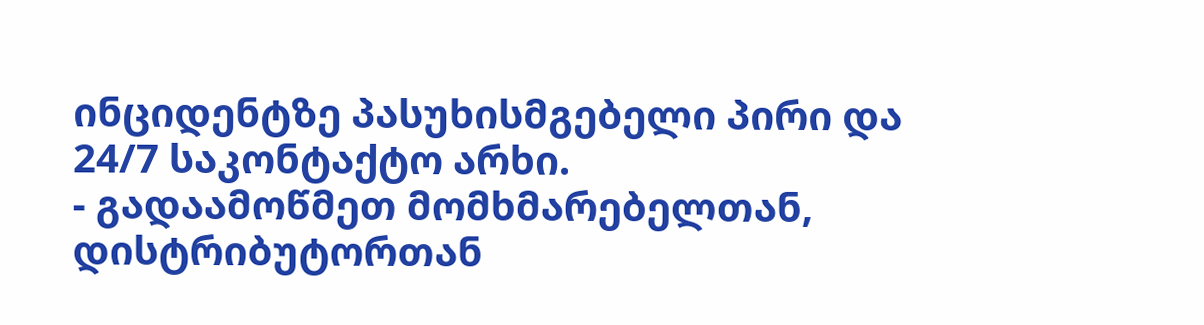ინციდენტზე პასუხისმგებელი პირი და 24/7 საკონტაქტო არხი.
- გადაამოწმეთ მომხმარებელთან, დისტრიბუტორთან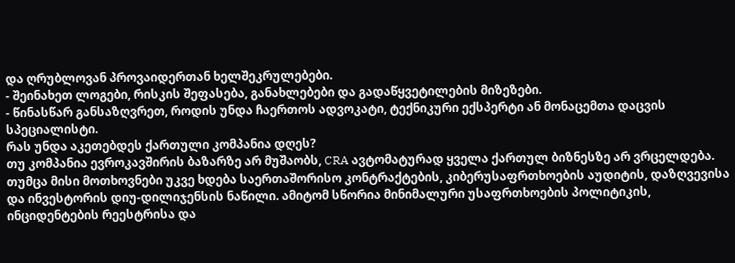და ღრუბლოვან პროვაიდერთან ხელშეკრულებები.
- შეინახეთ ლოგები, რისკის შეფასება, განახლებები და გადაწყვეტილების მიზეზები.
- წინასწარ განსაზღვრეთ, როდის უნდა ჩაერთოს ადვოკატი, ტექნიკური ექსპერტი ან მონაცემთა დაცვის სპეციალისტი.
რას უნდა აკეთებდეს ქართული კომპანია დღეს?
თუ კომპანია ევროკავშირის ბაზარზე არ მუშაობს, CRA ავტომატურად ყველა ქართულ ბიზნესზე არ ვრცელდება. თუმცა მისი მოთხოვნები უკვე ხდება საერთაშორისო კონტრაქტების, კიბერუსაფრთხოების აუდიტის, დაზღვევისა და ინვესტორის დიუ-დილიჯენსის ნაწილი. ამიტომ სწორია მინიმალური უსაფრთხოების პოლიტიკის, ინციდენტების რეესტრისა და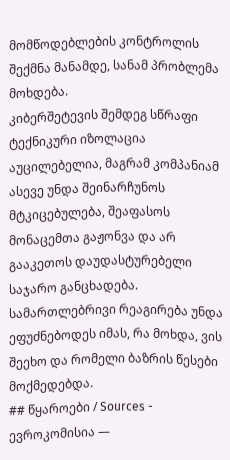მომწოდებლების კონტროლის შექმნა მანამდე, სანამ პრობლემა მოხდება.
კიბერშეტევის შემდეგ სწრაფი ტექნიკური იზოლაცია აუცილებელია, მაგრამ კომპანიამ ასევე უნდა შეინარჩუნოს მტკიცებულება, შეაფასოს მონაცემთა გაჟონვა და არ გააკეთოს დაუდასტურებელი საჯარო განცხადება. სამართლებრივი რეაგირება უნდა ეფუძნებოდეს იმას, რა მოხდა, ვის შეეხო და რომელი ბაზრის წესები მოქმედებდა.
## წყაროები / Sources - ევროკომისია —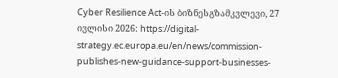Cyber Resilience Act-ის ბიზნესგზამკვლევი, 27 ივლისი 2026: https://digital-strategy.ec.europa.eu/en/news/commission-publishes-new-guidance-support-businesses-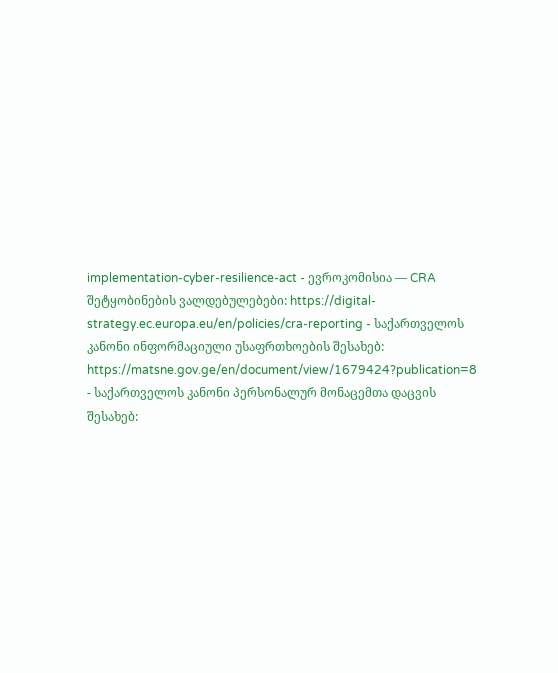implementation-cyber-resilience-act - ევროკომისია — CRA შეტყობინების ვალდებულებები: https://digital-strategy.ec.europa.eu/en/policies/cra-reporting - საქართველოს კანონი ინფორმაციული უსაფრთხოების შესახებ: https://matsne.gov.ge/en/document/view/1679424?publication=8 - საქართველოს კანონი პერსონალურ მონაცემთა დაცვის შესახებ: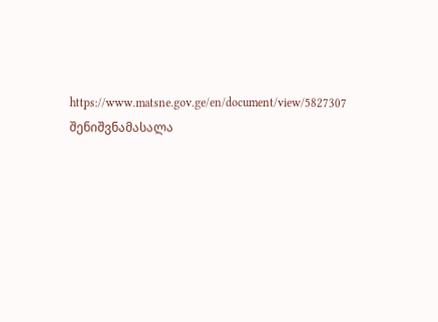https://www.matsne.gov.ge/en/document/view/5827307
შენიშვნამასალა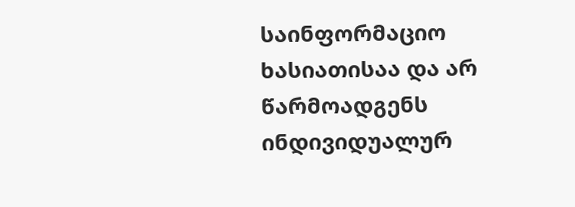საინფორმაციო ხასიათისაა და არ წარმოადგენს ინდივიდუალურ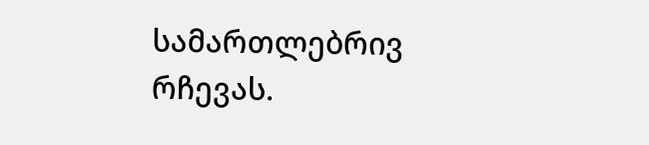სამართლებრივ რჩევას.